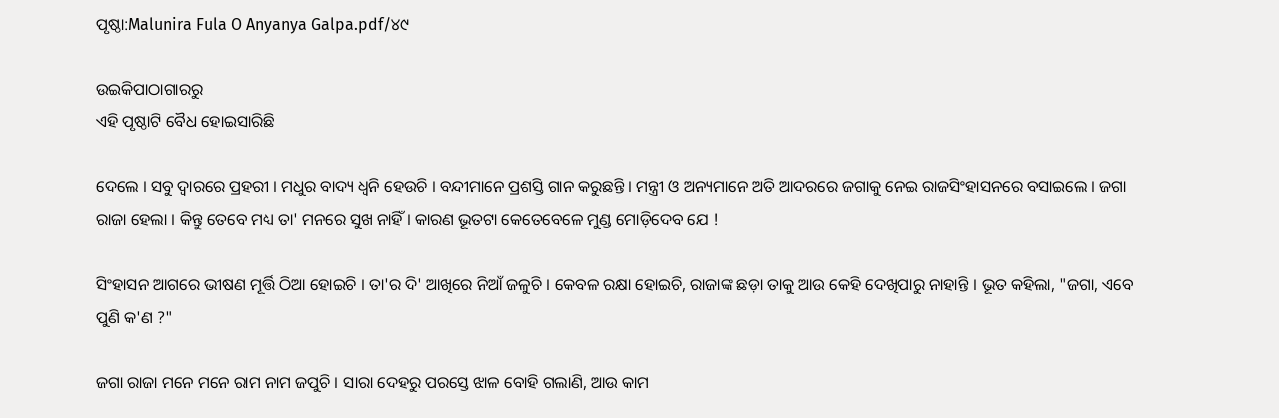ପୃଷ୍ଠା:Malunira Fula O Anyanya Galpa.pdf/୪୯

ଉଇକିପାଠାଗାର‌ରୁ
ଏହି ପୃଷ୍ଠାଟି ବୈଧ ହୋଇସାରିଛି

ଦେଲେ । ସବୁ ଦ୍ୱାରରେ ପ୍ରହରୀ । ମଧୁର ବାଦ୍ୟ ଧ୍ୱନି ହେଉଚି । ବନ୍ଦୀମାନେ ପ୍ରଶସ୍ତି ଗାନ କରୁଛନ୍ତି । ମନ୍ତ୍ରୀ ଓ ଅନ୍ୟମାନେ ଅତି ଆଦରରେ ଜଗାକୁ ନେଇ ରାଜସିଂହାସନରେ ବସାଇଲେ । ଜଗା ରାଜା ହେଲା । କିନ୍ତୁ ତେବେ ମଧ୍ୟ ତା' ମନରେ ସୁଖ ନାହିଁ । କାରଣ ଭୂତଟା କେତେବେଳେ ମୁଣ୍ଡ ମୋଡ଼ିଦେବ ଯେ !

ସିଂହାସନ ଆଗରେ ଭୀଷଣ ମୂର୍ତ୍ତି ଠିଆ ହୋଇଚି । ତା'ର ଦି' ଆଖିରେ ନିଆଁ ଜଳୁଚି । କେବଳ ରକ୍ଷା ହୋଇଚି, ରାଜାଙ୍କ ଛଡ଼ା ତାକୁ ଆଉ କେହି ଦେଖିପାରୁ ନାହାନ୍ତି । ଭୂତ କହିଲା, "ଜଗା, ଏବେ ପୁଣି କ'ଣ ?"

ଜଗା ରାଜା ମନେ ମନେ ରାମ ନାମ ଜପୁଚି । ସାରା ଦେହରୁ ପରସ୍ତେ ଝାଳ ବୋହି ଗଲାଣି, ଆଉ କାମ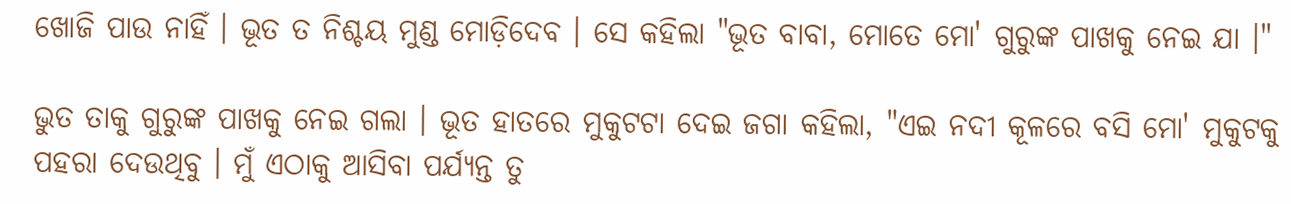ଖୋଜି ପାଉ ନାହିଁ । ଭୂତ ତ ନିଶ୍ଚୟ ମୁଣ୍ଡ ମୋଡ଼ିଦେବ । ସେ କହିଲା "ଭୂତ ବାବା, ମୋତେ ମୋ' ଗୁରୁଙ୍କ ପାଖକୁ ନେଇ ଯା ।"

ଭୁତ ତାକୁ ଗୁରୁଙ୍କ ପାଖକୁ ନେଇ ଗଲା । ଭୂତ ହାତରେ ମୁକୁଟଟା ଦେଇ ଜଗା କହିଲା, "ଏଇ ନଦୀ କୂଳରେ ବସି ମୋ' ମୁକୁଟକୁ ପହରା ଦେଉଥିବୁ । ମୁଁ ଏଠାକୁ ଆସିବା ପର୍ଯ୍ୟନ୍ତ ତୁ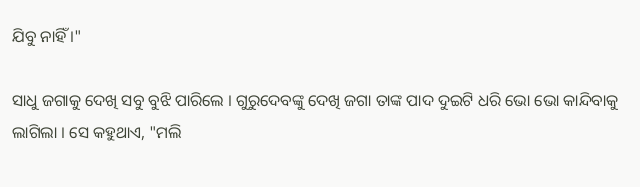ଯିବୁ ନାହିଁ ।"

ସାଧୁ ଜଗାକୁ ଦେଖି ସବୁ ବୁଝି ପାରିଲେ । ଗୁରୁଦେବଙ୍କୁ ଦେଖି ଜଗା ତାଙ୍କ ପାଦ ଦୁଇଟି ଧରି ଭୋ ଭୋ କାନ୍ଦିବାକୁ ଲାଗିଲା । ସେ କହୁଥାଏ, "ମଲି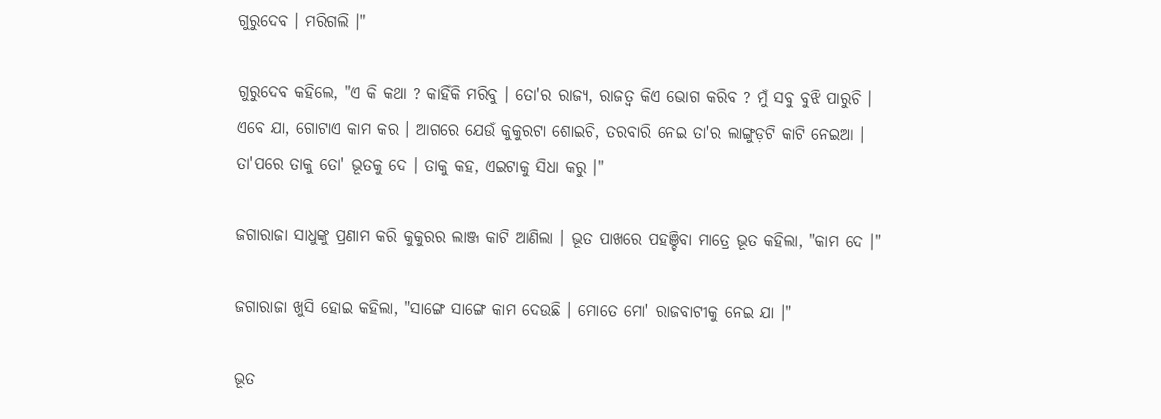ଗୁରୁଦେବ । ମରିଗଲି ।"

ଗୁରୁଦେବ କହିଲେ, "ଏ କି କଥା ? କାହିଁକି ମରିବୁ । ତୋ'ର ରାଜ୍ୟ, ରାଜତ୍ୱ କିଏ ଭୋଗ କରିବ ? ମୁଁ ସବୁ ବୁଝି ପାରୁଚି । ଏବେ ଯା, ଗୋଟାଏ କାମ କର । ଆଗରେ ଯେଉଁ କୁକୁରଟା ଶୋଇଚି, ତରବାରି ନେଇ ତା'ର ଲାଙ୍ଗୁଡ଼ଟି କାଟି ନେଇଆ । ତା'ପରେ ତାକୁ ତୋ' ଭୂତକୁ ଦେ । ତାକୁ କହ, ଏଇଟାକୁ ସିଧା କରୁ ।"

ଜଗାରାଜା ସାଧୁଙ୍କୁ ପ୍ରଣାମ କରି କୁକୁରର ଲାଞ୍ଜ କାଟି ଆଣିଲା । ଭୂତ ପାଖରେ ପହଞ୍ଚିବା ମାତ୍ରେ ଭୂତ କହିଲା, "କାମ ଦେ ।"

ଜଗାରାଜା ଖୁସି ହୋଇ କହିଲା, "ସାଙ୍ଗେ ସାଙ୍ଗେ କାମ ଦେଉଛି । ମୋତେ ମୋ' ରାଜବାଟୀକୁ ନେଇ ଯା ।"

ଭୂତ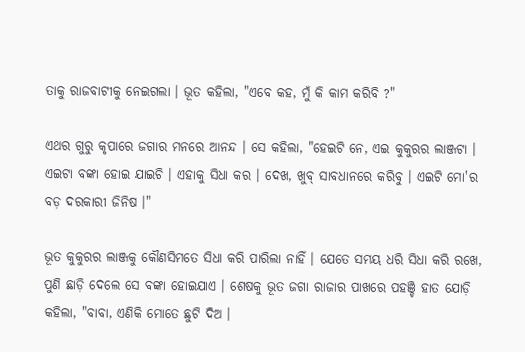ତାକୁ ରାଜବାଟୀକୁ ନେଇଗଲା । ଭୂତ କହିଲା, "ଏବେ କହ, ମୁଁ କି କାମ କରିବି ?"

ଏଥର ଗୁରୁ କୃପାରେ ଜଗାର ମନରେ ଆନନ୍ଦ । ସେ କହିଲା, "ହେଇଟି ନେ, ଏଇ କୁକୁରର ଲାଞ୍ଜଟା । ଏଇଟା ବଙ୍କା ହୋଇ ଯାଇଚି । ଏହାକୁ ସିଧା କର । ଦେଖ, ଖୁବ୍ ସାବଧାନରେ କରିବୁ । ଏଇଟି ମୋ'ର ବଡ଼ ଦରକାରୀ ଜିନିଷ ।"

ଭୂତ କୁକୁରର ଲାଞ୍ଜକୁ କୌଣସିମତେ ସିଧା କରି ପାରିଲା ନାହିଁ । ଯେତେ ସମୟ ଧରି ସିଧା କରି ରଖେ, ପୁଣି ଛାଡ଼ି ଦେଲେ ସେ ବଙ୍କା ହୋଇଯାଏ । ଶେଷକୁ ଭୂତ ଜଗା ରାଜାର ପାଖରେ ପହଞ୍ଚି ହାତ ଯୋଡ଼ି କହିଲା, "ବାବା, ଏଣିକି ମୋତେ ଛୁଟି ଦିଅ ।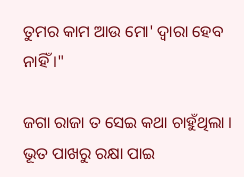ତୁମର କାମ ଆଉ ମୋ' ଦ୍ୱାରା ହେବ ନାହିଁ ।"

ଜଗା ରାଜା ତ ସେଇ କଥା ଚାହୁଁଥିଲା । ଭୂତ ପାଖରୁ ରକ୍ଷା ପାଇ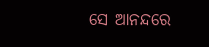ସେ ଆନନ୍ଦରେ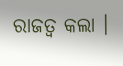ରାଜତ୍ୱ କଲା ।